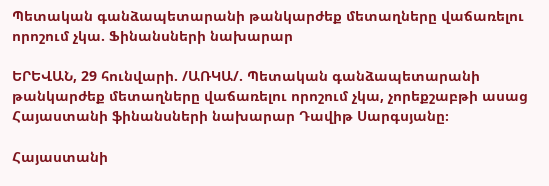Պետական գանձապետարանի թանկարժեք մետաղները վաճառելու որոշում չկա. Ֆինանսների նախարար

ԵՐԵՎԱՆ, 29 հունվարի. /ԱՌԿԱ/. Պետական գանձապետարանի թանկարժեք մետաղները վաճառելու որոշում չկա, չորեքշաբթի ասաց Հայաստանի ֆինանսների նախարար Դավիթ Սարգսյանը։

Հայաստանի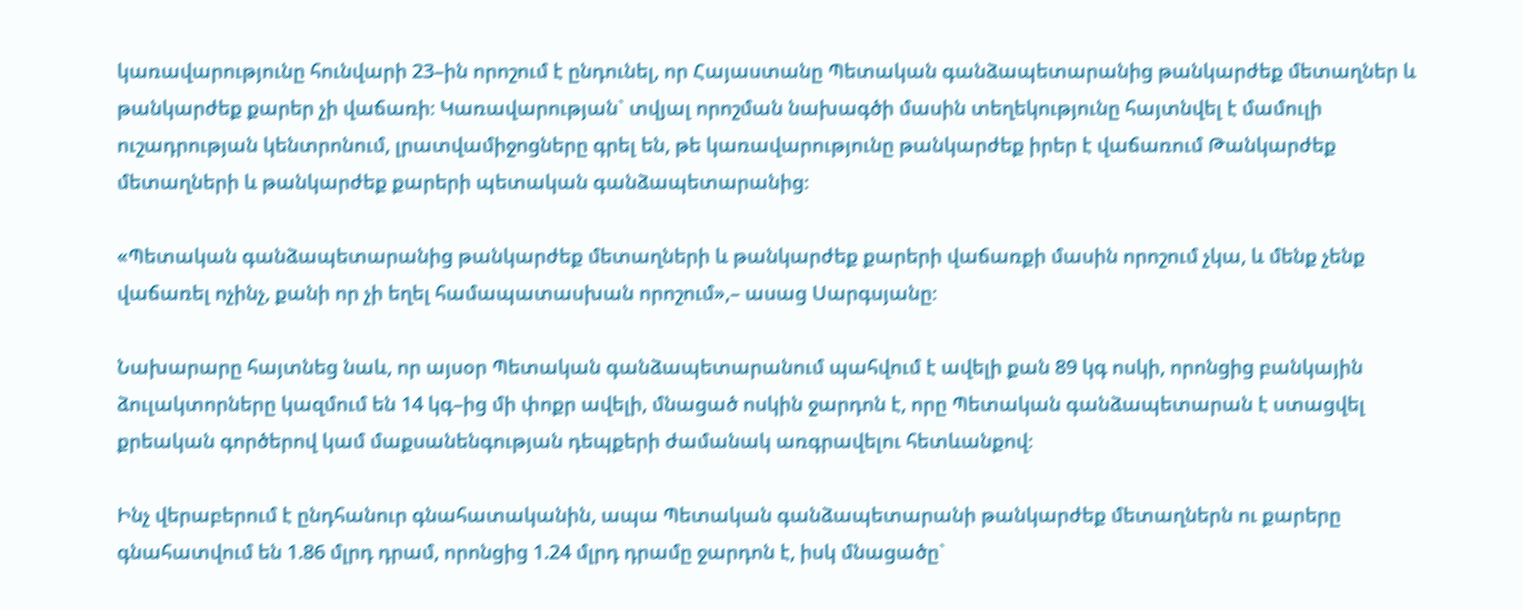կառավարությունը հունվարի 23–ին որոշում է ընդունել, որ Հայաստանը Պետական գանձապետարանից թանկարժեք մետաղներ և թանկարժեք քարեր չի վաճառի։ Կառավարության` տվյալ որոշման նախագծի մասին տեղեկությունը հայտնվել է մամուլի ուշադրության կենտրոնում, լրատվամիջոցները գրել են, թե կառավարությունը թանկարժեք իրեր է վաճառում Թանկարժեք մետաղների և թանկարժեք քարերի պետական գանձապետարանից։

«Պետական գանձապետարանից թանկարժեք մետաղների և թանկարժեք քարերի վաճառքի մասին որոշում չկա, և մենք չենք վաճառել ոչինչ, քանի որ չի եղել համապատասխան որոշում»,– ասաց Սարգսյանը։

Նախարարը հայտնեց նաև, որ այսօր Պետական գանձապետարանում պահվում է ավելի քան 89 կգ ոսկի, որոնցից բանկային ձուլակտորները կազմում են 14 կգ–ից մի փոքր ավելի, մնացած ոսկին ջարդոն է, որը Պետական գանձապետարան է ստացվել քրեական գործերով կամ մաքսանենգության դեպքերի ժամանակ առգրավելու հետևանքով։

Ինչ վերաբերում է ընդհանուր գնահատականին, ապա Պետական գանձապետարանի թանկարժեք մետաղներն ու քարերը գնահատվում են 1.86 մլրդ դրամ, որոնցից 1.24 մլրդ դրամը ջարդոն է, իսկ մնացածը`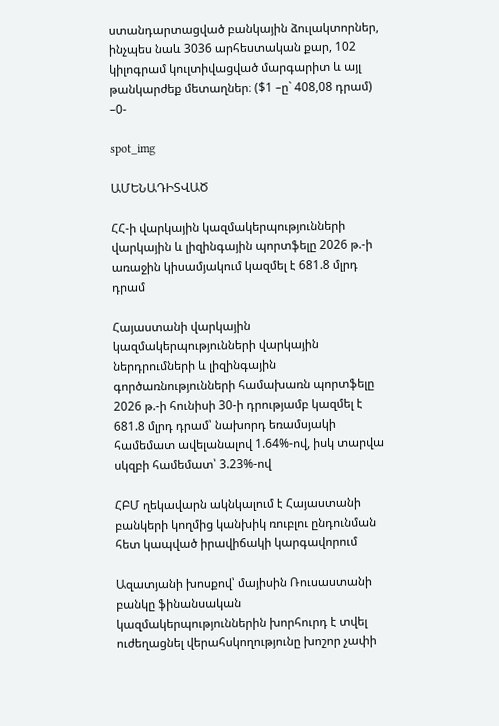ստանդարտացված բանկային ձուլակտորներ, ինչպես նաև 3036 արհեստական քար, 102 կիլոգրամ կուլտիվացված մարգարիտ և այլ թանկարժեք մետաղներ։ ($1 –ը` 408,08 դրամ) –0-

spot_img

ԱՄԵՆԱԴԻՏՎԱԾ

ՀՀ-ի վարկային կազմակերպությունների վարկային և լիզինգային պորտֆելը 2026 թ.-ի առաջին կիսամյակում կազմել է 681.8 մլրդ դրամ

Հայաստանի վարկային կազմակերպությունների վարկային ներդրումների և լիզինգային գործառնությունների համախառն պորտֆելը 2026 թ.-ի հունիսի 30-ի դրությամբ կազմել է 681.8 մլրդ դրամ՝ նախորդ եռամսյակի համեմատ ավելանալով 1.64%-ով, իսկ տարվա սկզբի համեմատ՝ 3.23%-ով

ՀԲՄ ղեկավարն ակնկալում է Հայաստանի բանկերի կողմից կանխիկ ռուբլու ընդունման հետ կապված իրավիճակի կարգավորում

Ազատյանի խոսքով՝ մայիսին Ռուսաստանի բանկը ֆինանսական կազմակերպություններին խորհուրդ է տվել ուժեղացնել վերահսկողությունը խոշոր չափի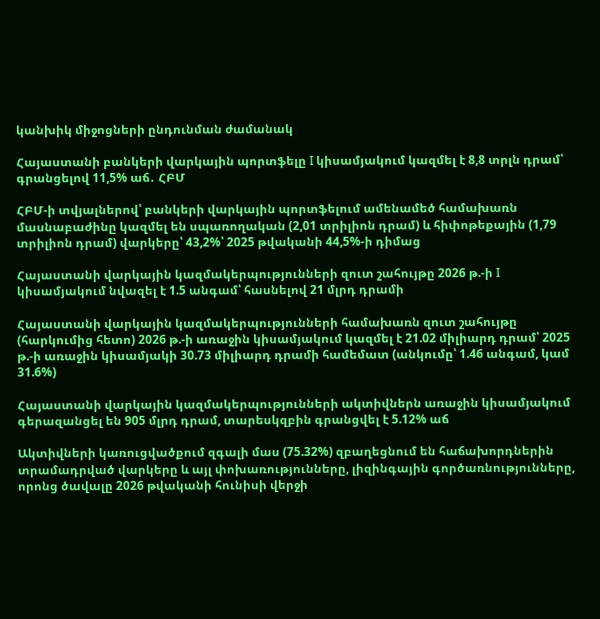կանխիկ միջոցների ընդունման ժամանակ

Հայաստանի բանկերի վարկային պորտֆելը I կիսամյակում կազմել է 8,8 տրլն դրամ՝ գրանցելով 11,5% աճ․ ՀԲՄ

ՀԲՄ-ի տվյալներով՝ բանկերի վարկային պորտֆելում ամենամեծ համախառն մասնաբաժինը կազմել են սպառողական (2,01 տրիլիոն դրամ) և հիփոթեքային (1,79 տրիլիոն դրամ) վարկերը՝ 43,2%՝ 2025 թվականի 44,5%-ի դիմաց

Հայաստանի վարկային կազմակերպությունների զուտ շահույթը 2026 թ.-ի I կիսամյակում նվազել է 1.5 անգամ՝ հասնելով 21 մլրդ դրամի

Հայաստանի վարկային կազմակերպությունների համախառն զուտ շահույթը (հարկումից հետո) 2026 թ.-ի առաջին կիսամյակում կազմել է 21.02 միլիարդ դրամ՝ 2025 թ.-ի առաջին կիսամյակի 30.73 միլիարդ դրամի համեմատ (անկումը՝ 1.46 անգամ, կամ 31.6%)

Հայաստանի վարկային կազմակերպությունների ակտիվներն առաջին կիսամյակում գերազանցել են 905 մլրդ դրամ, տարեսկզբին գրանցվել է 5.12% աճ

Ակտիվների կառուցվածքում զգալի մաս (75.32%) զբաղեցնում են հաճախորդներին տրամադրված վարկերը և այլ փոխառությունները, լիզինգային գործառնությունները, որոնց ծավալը 2026 թվականի հունիսի վերջի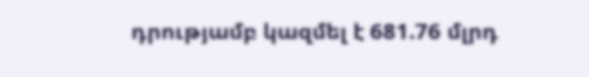դրությամբ կազմել է 681.76 մլրդ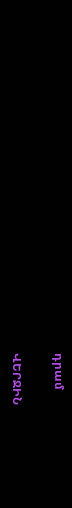դրամ

ՎԵՐՋԻՆ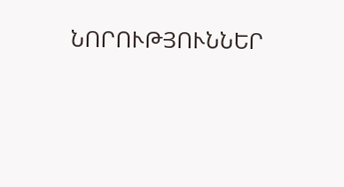ՆՈՐՈՒԹՅՈՒՆՆԵՐ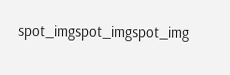spot_imgspot_imgspot_img